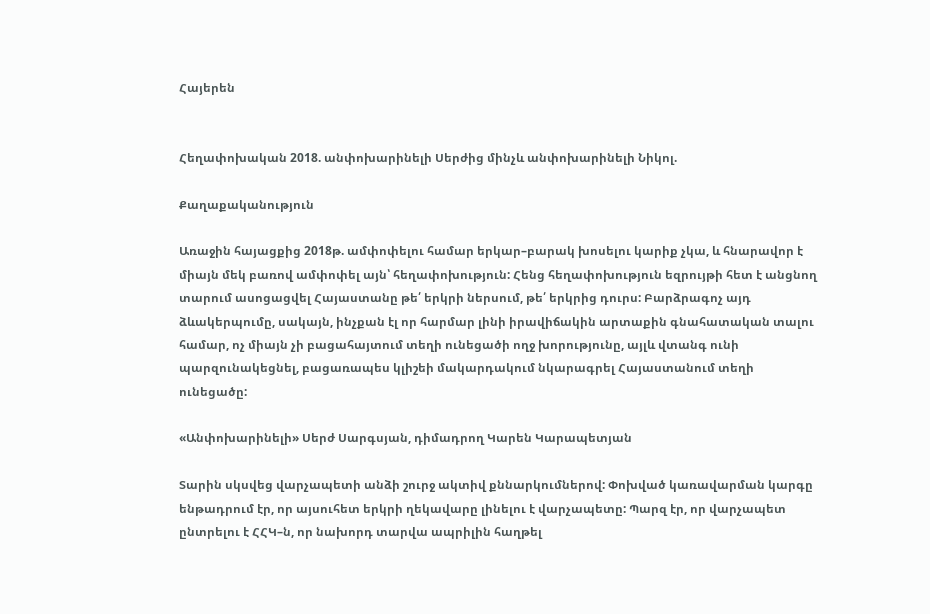Հայերեն


Հեղափոխական 2018. անփոխարինելի Սերժից մինչև անփոխարինելի Նիկոլ.

Քաղաքականություն

Առաջին հայացքից 2018թ. ամփոփելու համար երկար–բարակ խոսելու կարիք չկա, և հնարավոր է միայն մեկ բառով ամփոփել այն՝ հեղափոխություն: Հենց հեղափոխություն եզրույթի հետ է անցնող տարում ասոցացվել Հայաստանը թե՛ երկրի ներսում, թե՛ երկրից դուրս: Բարձրագոչ այդ ձևակերպումը, սակայն, ինչքան էլ որ հարմար լինի իրավիճակին արտաքին գնահատական տալու համար, ոչ միայն չի բացահայտում տեղի ունեցածի ողջ խորությունը, այլև վտանգ ունի պարզունակեցնել, բացառապես կլիշեի մակարդակում նկարագրել Հայաստանում տեղի ունեցածը:

«Անփոխարինելի» Սերժ Սարգսյան, դիմադրող Կարեն Կարապետյան

Տարին սկսվեց վարչապետի անձի շուրջ ակտիվ քննարկումներով: Փոխված կառավարման կարգը ենթադրում էր, որ այսուհետ երկրի ղեկավարը լինելու է վարչապետը: Պարզ էր, որ վարչապետ ընտրելու է ՀՀԿ–ն, որ նախորդ տարվա ապրիլին հաղթել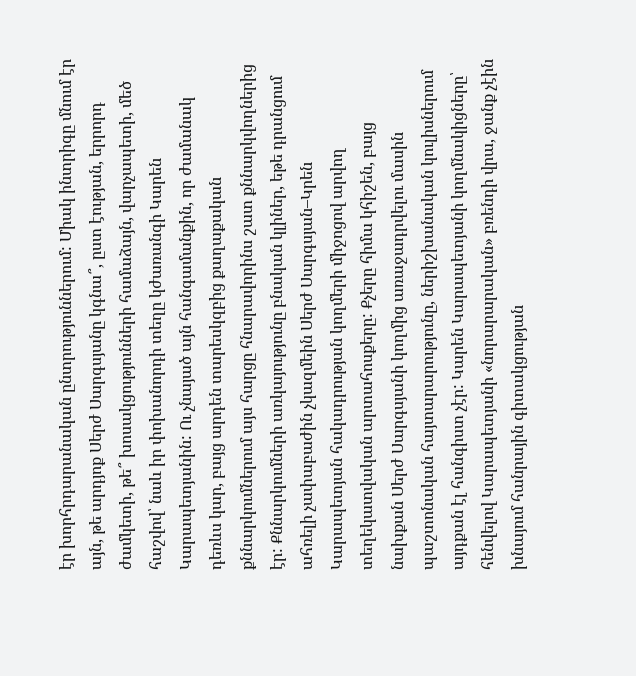էր խորհրդարանական ընտրություններում: Միակ ինտրիգը մնում էր այն, թե արդյոք Սերժ Սարգսյանը կգնա՞, ըստ էության, երրորդ ժամկետի, թե՞ խոսակցությունների համաձայն, վարչապետի, մեծ հաշվով՝ նաև իր փոխանորդի տեղը կժառանգի Կարեն Կարապետյանին: Ու չնայած այն հանգամանքին, որ ժամանակ դեռևս կար, բայց արդեն տարեսկզբից քաղաքական քննարկումներում այս հարցը հնարավորինս շատ քննարկվողներից էր: Քննարկումների առկայությունը բնական կլիներ, եթե դրանցում ահռելի չափաբաժին չկազմեին Սերժ Սարգսյան–Կրեն Կարապետյան հակադրության կողմերի միջոցով արվող տեղեկատվական արտահոսքերը: Քչերը հիմա կհիշեն, բայց նախքան Սերժ Սարգսյանի կողմից առաջադրվելու մասին պաշտոնական հայտարարությունը, ներիշխանական կուլիսներում այդքան էլ հանգիստ չէր: Կարեն Կարապետյանի կողմնակիցները՝ հենվելով Կարապետյանի «նորարարական» բռենդի վրա, ջանք չէին խնայում հանրային գիտակցության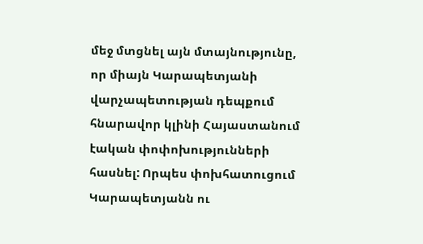մեջ մտցնել այն մտայնությունը, որ միայն Կարապետյանի վարչապետության դեպքում հնարավոր կլինի Հայաստանում էական փոփոխությունների հասնել: Որպես փոխհատուցում Կարապետյանն ու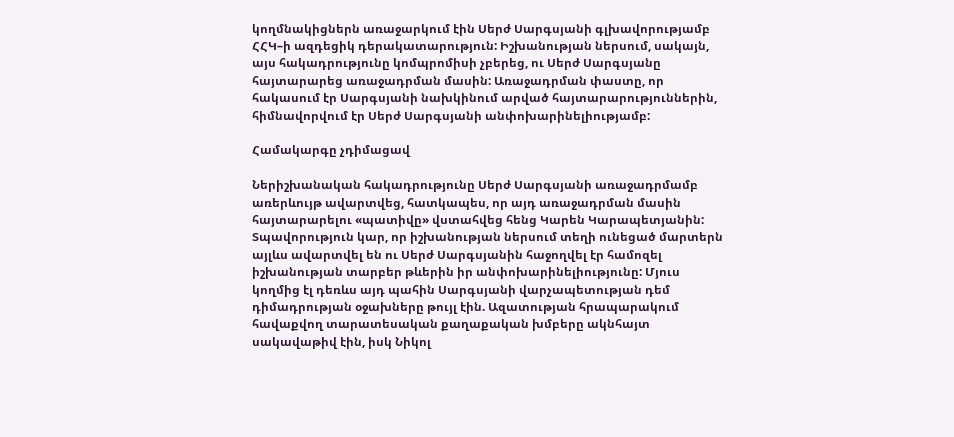կողմնակիցներն առաջարկում էին Սերժ Սարգսյանի գլխավորությամբ ՀՀԿ–ի ազդեցիկ դերակատարություն: Իշխանության ներսում, սակայն, այս հակադրությունը կոմպրոմիսի չբերեց, ու Սերժ Սարգսյանը հայտարարեց առաջադրման մասին: Առաջադրման փաստը, որ հակասում էր Սարգսյանի նախկինում արված հայտարարություններին, հիմնավորվում էր Սերժ Սարգսյանի անփոխարինելիությամբ:

Համակարգը չդիմացավ

Ներիշխանական հակադրությունը Սերժ Սարգսյանի առաջադրմամբ առերևույթ ավարտվեց, հատկապես, որ այդ առաջադրման մասին հայտարարելու «պատիվը» վստահվեց հենց Կարեն Կարապետյանին: Տպավորություն կար, որ իշխանության ներսում տեղի ունեցած մարտերն այլևս ավարտվել են ու Սերժ Սարգսյանին հաջողվել էր համոզել իշխանության տարբեր թևերին իր անփոխարինելիությունը: Մյուս կողմից էլ դեռևս այդ պահին Սարգսյանի վարչապետության դեմ դիմադրության օջախները թույլ էին. Ազատության հրապարակում հավաքվող տարատեսական քաղաքական խմբերը ակնհայտ սակավաթիվ էին, իսկ Նիկոլ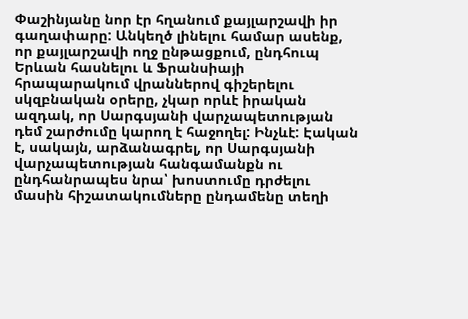Փաշինյանը նոր էր հղանում քայլարշավի իր գաղափարը: Անկեղծ լինելու համար ասենք, որ քայլարշավի ողջ ընթացքում, ընդհուպ Երևան հասնելու և Ֆրանսիայի հրապարակում վրաններով գիշերելու սկզբնական օրերը, չկար որևէ իրական ազդակ, որ Սարգսյանի վարչապետության դեմ շարժումը կարող է հաջողել: Ինչևէ: Էական է, սակայն, արձանագրել, որ Սարգսյանի վարչապետության հանգամանքն ու ընդհանրապես նրա՝ խոստումը դրժելու մասին հիշատակումները ընդամենը տեղի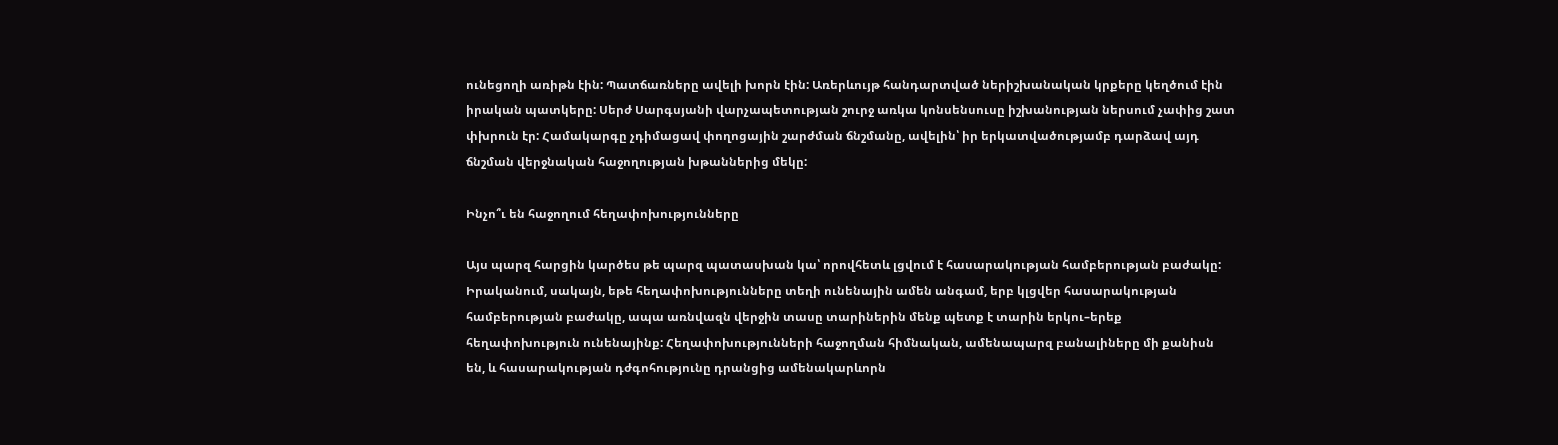ունեցողի առիթն էին: Պատճառները ավելի խորն էին: Առերևույթ հանդարտված ներիշխանական կրքերը կեղծում էին իրական պատկերը: Սերժ Սարգսյանի վարչապետության շուրջ առկա կոնսենսուսը իշխանության ներսում չափից շատ փխրուն էր: Համակարգը չդիմացավ փողոցային շարժման ճնշմանը, ավելին՝ իր երկատվածությամբ դարձավ այդ ճնշման վերջնական հաջողության խթաններից մեկը:

Ինչո՞ւ են հաջողում հեղափոխությունները

Այս պարզ հարցին կարծես թե պարզ պատասխան կա՝ որովհետև լցվում է հասարակության համբերության բաժակը: Իրականում, սակայն, եթե հեղափոխությունները տեղի ունենային ամեն անգամ, երբ կլցվեր հասարակության համբերության բաժակը, ապա առնվազն վերջին տասը տարիներին մենք պետք է տարին երկու–երեք հեղափոխություն ունենայինք: Հեղափոխությունների հաջողման հիմնական, ամենապարզ բանալիները մի քանիսն են, և հասարակության դժգոհությունը դրանցից ամենակարևորն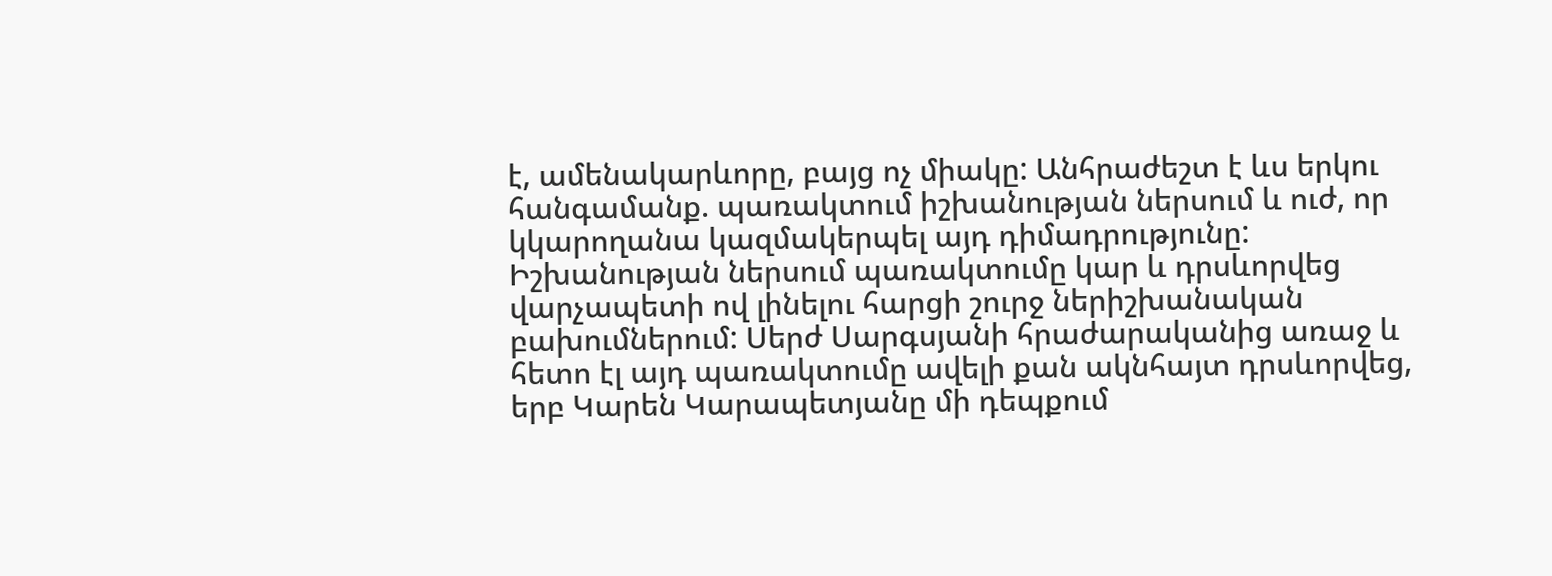է, ամենակարևորը, բայց ոչ միակը: Անհրաժեշտ է ևս երկու հանգամանք. պառակտում իշխանության ներսում և ուժ, որ կկարողանա կազմակերպել այդ դիմադրությունը: Իշխանության ներսում պառակտումը կար և դրսևորվեց վարչապետի ով լինելու հարցի շուրջ ներիշխանական բախումներում: Սերժ Սարգսյանի հրաժարականից առաջ և հետո էլ այդ պառակտումը ավելի քան ակնհայտ դրսևորվեց, երբ Կարեն Կարապետյանը մի դեպքում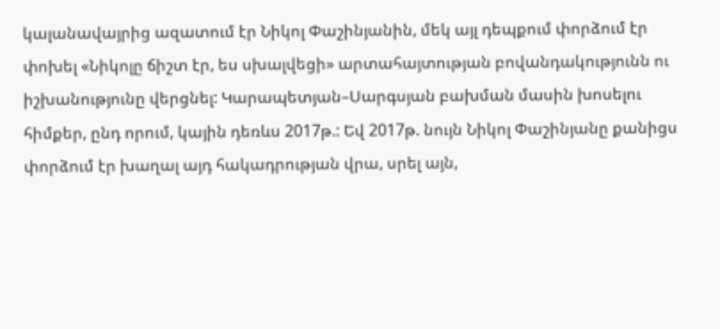կալանավայրից ազատում էր Նիկոլ Փաշինյանին, մեկ այլ դեպքում փորձում էր փոխել «Նիկոլը ճիշտ էր, ես սխալվեցի» արտահայտության բովանդակությունն ու իշխանությունը վերցնել: Կարապետյան–Սարգսյան բախման մասին խոսելու հիմքեր, ընդ որում, կային դեռևս 2017թ.: Եվ 2017թ. նույն Նիկոլ Փաշինյանը քանիցս փորձում էր խաղալ այդ հակադրության վրա, սրել այն,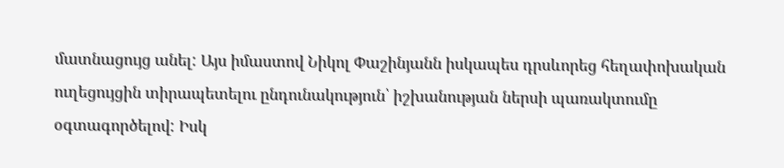մատնացույց անել: Այս իմաստով Նիկոլ Փաշինյանն իսկապես դրսևորեց հեղափոխական ուղեցույցին տիրապետելու ընդունակություն՝ իշխանության ներսի պառակտումը օգտագործելով: Իսկ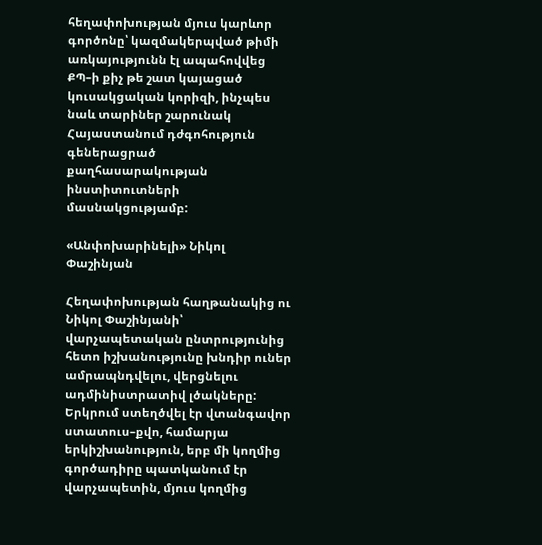հեղափոխության մյուս կարևոր գործոնը՝ կազմակերպված թիմի առկայությունն էլ ապահովվեց ՔՊ–ի քիչ թե շատ կայացած կուսակցական կորիզի, ինչպես նաև տարիներ շարունակ Հայաստանում դժգոհություն գեներացրած քաղհասարակության ինստիտուտների մասնակցությամբ:

«Անփոխարինելի» Նիկոլ Փաշինյան

Հեղափոխության հաղթանակից ու Նիկոլ Փաշինյանի՝ վարչապետական ընտրությունից հետո իշխանությունը խնդիր ուներ ամրապնդվելու, վերցնելու ադմինիստրատիվ լծակները: Երկրում ստեղծվել էր վտանգավոր ստատուս–քվո, համարյա երկիշխանություն, երբ մի կողմից գործադիրը պատկանում էր վարչապետին, մյուս կողմից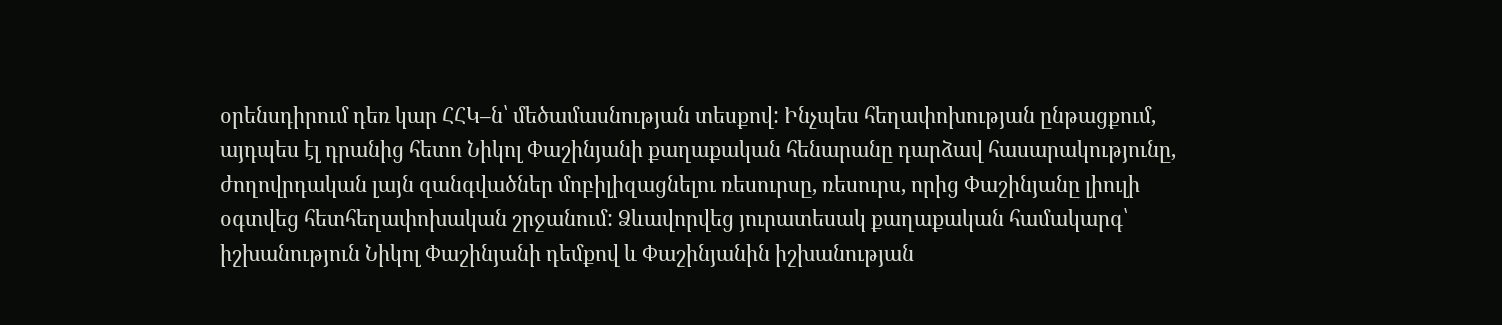օրենսդիրում դեռ կար ՀՀԿ–ն՝ մեծամասնության տեսքով: Ինչպես հեղափոխության ընթացքում, այդպես էլ դրանից հետո Նիկոլ Փաշինյանի քաղաքական հենարանը դարձավ հասարակությունը, ժողովրդական լայն զանգվածներ մոբիլիզացնելու ռեսուրսը, ռեսուրս, որից Փաշինյանը լիուլի օգտվեց հետհեղափոխական շրջանում: Ձևավորվեց յուրատեսակ քաղաքական համակարգ՝ իշխանություն Նիկոլ Փաշինյանի դեմքով և Փաշինյանին իշխանության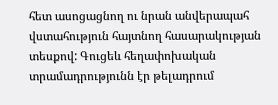հետ ասոցացնող ու նրան անվերապահ վստահություն հայտնող հասարակության տեսքով: Գուցեև հեղափոխական տրամադրությունն էր թելադրում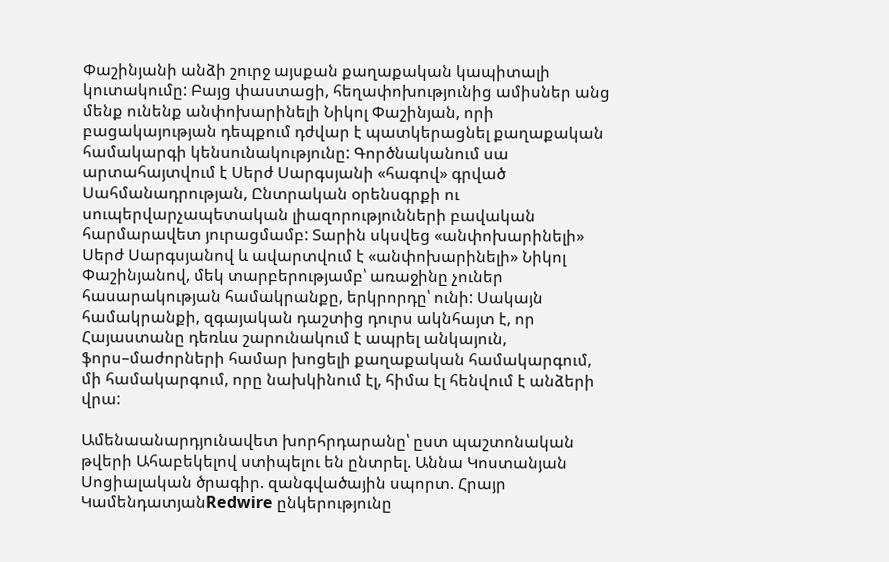Փաշինյանի անձի շուրջ այսքան քաղաքական կապիտալի կուտակումը: Բայց փաստացի, հեղափոխությունից ամիսներ անց մենք ունենք անփոխարինելի Նիկոլ Փաշինյան, որի բացակայության դեպքում դժվար է պատկերացնել քաղաքական համակարգի կենսունակությունը: Գործնականում սա արտահայտվում է Սերժ Սարգսյանի «հագով» գրված Սահմանադրության, Ընտրական օրենսգրքի ու սուպերվարչապետական լիազորությունների բավական հարմարավետ յուրացմամբ: Տարին սկսվեց «անփոխարինելի» Սերժ Սարգսյանով և ավարտվում է «անփոխարինելի» Նիկոլ Փաշինյանով, մեկ տարբերությամբ՝ առաջինը չուներ հասարակության համակրանքը, երկրորդը՝ ունի: Սակայն համակրանքի, զգայական դաշտից դուրս ակնհայտ է, որ Հայաստանը դեռևս շարունակում է ապրել անկայուն, ֆորս–մաժորների համար խոցելի քաղաքական համակարգում, մի համակարգում, որը նախկինում էլ, հիմա էլ հենվում է անձերի վրա:

Ամենաանարդյունավետ խորհրդարանը՝ ըստ պաշտոնական թվերի Ահաբեկելով ստիպելու են ընտրել. Աննա Կոստանյան Սոցիալական ծրագիր. զանգվածային սպորտ. Հրայր ԿամենդատյանRedwire ընկերությունը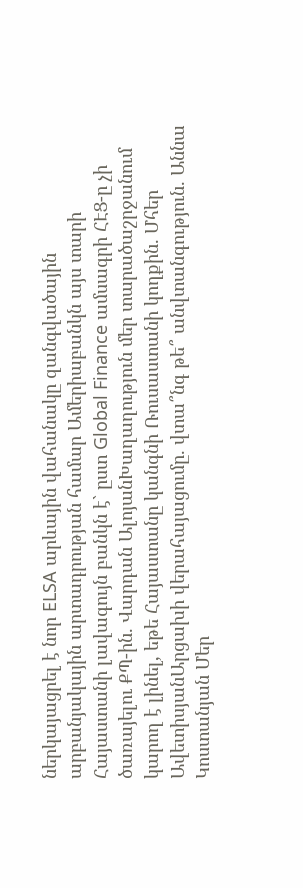ներկայացրել է նոր ELSA արևային վահանակը զանգվածային արբանյակային արտադրության համար Ամերիաբանկն այս տարի Հայաստանի լավագույն բանկն է` ըստ Global Finance ամսագրի ՀԷՑ-ը չի ծառայելու ՔՊ-ին. Վարդան ԱլոյանԽաղաղություն մեր տարածաշրջանում կարող է լինել, եթե Հայաստանը կանգնի Ռուսաստանի կողքին. Մհեր ԱվետիսյանԱրցախի վերահայացումը. վտա՞նգ թե՞ անվտանգություն. Աննա Կոստանյան Մեր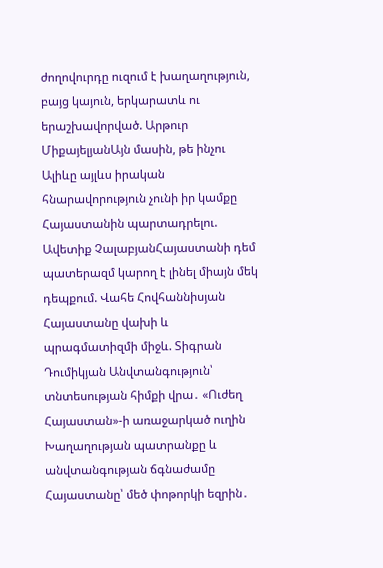ժողովուրդը ուզում է խաղաղություն, բայց կայուն, երկարատև ու երաշխավորված. Արթուր ՄիքայելյանԱյն մասին, թե ինչու Ալիևը այլևս իրական հնարավորություն չունի իր կամքը Հայաստանին պարտադրելու. Ավետիք ՉալաբյանՀայաստանի դեմ պատերազմ կարող է լինել միայն մեկ դեպքում. Վահե Հովհաննիսյան Հայաստանը վախի և պրագմատիզմի միջև. Տիգրան Դումիկյան Անվտանգություն՝ տնտեսության հիմքի վրա․ «Ուժեղ Հայաստան»-ի առաջարկած ուղին Խաղաղության պատրանքը և անվտանգության ճգնաժամը Հայաստանը՝ մեծ փոթորկի եզրին․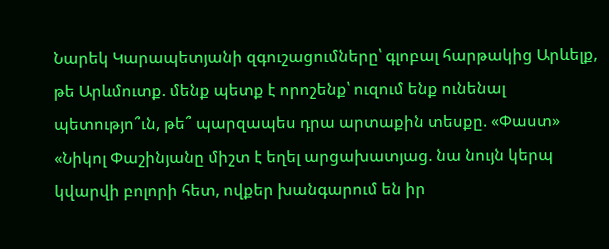Նարեկ Կարապետյանի զգուշացումները՝ գլոբալ հարթակից Արևելք, թե Արևմուտք. մենք պետք է որոշենք՝ ուզում ենք ունենալ պետությո՞ւն, թե՞ պարզապես դրա արտաքին տեսքը. «Փաստ» «Նիկոլ Փաշինյանը միշտ է եղել արցախատյաց. նա նույն կերպ կվարվի բոլորի հետ, ովքեր խանգարում են իր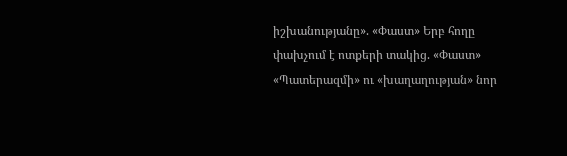իշխանությանը». «Փաստ» Երբ հողը փախչում է ոտքերի տակից. «Փաստ» «Պատերազմի» ու «խաղաղության» նոր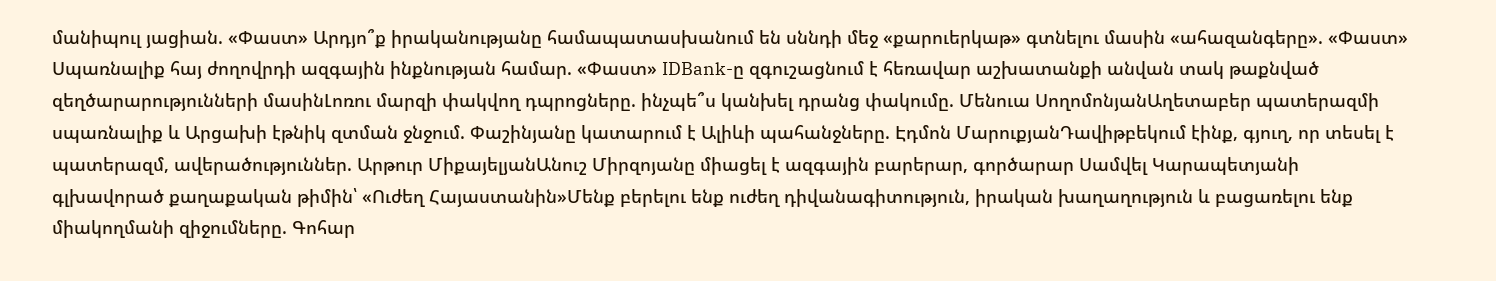մանիպուլ յացիան. «Փաստ» Արդյո՞ք իրականությանը համապատասխանում են սննդի մեջ «քարուերկաթ» գտնելու մասին «ահազանգերը». «Փաստ» Սպառնալիք հայ ժողովրդի ազգային ինքնության համար. «Փաստ» IDBank-ը զգուշացնում է հեռավար աշխատանքի անվան տակ թաքնված զեղծարարությունների մասինԼոռու մարզի փակվող դպրոցները. ինչպե՞ս կանխել դրանց փակումը. Մենուա ՍողոմոնյանԱղետաբեր պատերազմի սպառնալիք և Արցախի էթնիկ զտման ջնջում. Փաշինյանը կատարում է Ալիևի պահանջները. Էդմոն ՄարուքյանԴավիթբեկում էինք, գյուղ, որ տեսել է պատերազմ, ավերածություններ. Արթուր ՄիքայելյանԱնուշ Միրզոյանը միացել է ազգային բարերար, գործարար Սամվել Կարապետյանի գլխավորած քաղաքական թիմին՝ «Ուժեղ Հայաստանին»Մենք բերելու ենք ուժեղ դիվանագիտություն, իրական խաղաղություն և բացառելու ենք միակողմանի զիջումները. Գոհար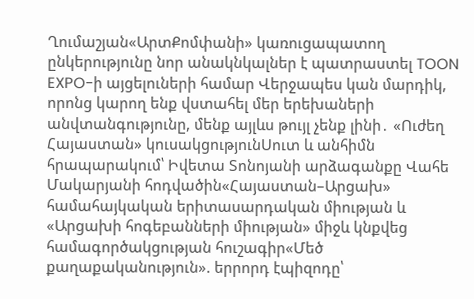Ղումաշյան«ԱրտՔոմփանի» կառուցապատող ընկերությունը նոր անակնկալներ է պատրաստել TOON EXPO-ի այցելուների համար Վերջապես կան մարդիկ, որոնց կարող ենք վստահել մեր երեխաների անվտանգությունը, մենք այլևս թույլ չենք լինի․ «Ուժեղ Հայաստան» կուսակցությունՍուտ և անհիմն հրապարակում՝ Իվետա Տոնոյանի արձագանքը Վահե Մակարյանի հոդվածին«Հայաստան–Արցախ» համահայկական երիտասարդական միության և «Արցախի հոգեբանների միության» միջև կնքվեց համագործակցության հուշագիր«Մեծ քաղաքականություն». երրորդ էպիզոդը՝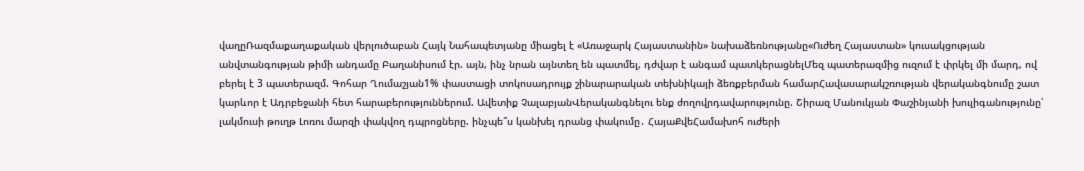վաղըՌազմաքաղաքական վերլուծաբան Հայկ Նահապետյանը միացել է «Առաջարկ Հայաստանին» նախաձեռնությանը«Ուժեղ Հայաստան» կուսակցության անվտանգության թիմի անդամը Բաղանիսում էր. այն, ինչ նրան այնտեղ են պատմել, դժվար է անգամ պատկերացնելՄեզ պատերազմից ուզում է փրկել մի մարդ, ով բերել է 3 պատերազմ. Գոհար Ղումաշյան1% փաստացի տոկոսադրույք շինարարական տեխնիկայի ձեռքբերման համարՀավասարակշռության վերականգնումը շատ կարևոր է Ադրբեջանի հետ հարաբերություններում. Ավետիք ՉալաբյանՎերականգնելու ենք ժողովրդավարությունը. Շիրազ Մանուկյան Փաշինյանի խուլիգանությունը՝ լակմուսի թուղթ Լոռու մարզի փակվող դպրոցները. ինչպե՞ս կանխել դրանց փակումը․ ՀայաՔվեՀամախոհ ուժերի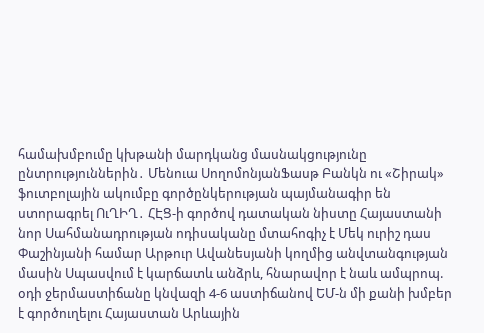համախմբումը կխթանի մարդկանց մասնակցությունը ընտրություններին․ Մենուա ՍողոմոնյանՖասթ Բանկն ու «Շիրակ» ֆուտբոլային ակումբը գործընկերության պայմանագիր են ստորագրել ՈւՂԻՂ․ ՀԷՑ-ի գործով դատական նիստը Հայաստանի նոր Սահմանադրության ոդիսականը մտահոգիչ է Մեկ ուրիշ դաս Փաշինյանի համար Արթուր Ավանեսյանի կողմից անվտանգության մասին Սպասվում է կարճատև անձրև, հնարավոր է նաև ամպրոպ. օդի ջերմաստիճանը կնվազի 4-6 աստիճանով ԵՄ-ն մի քանի խմբեր է գործուղելու Հայաստան Արևային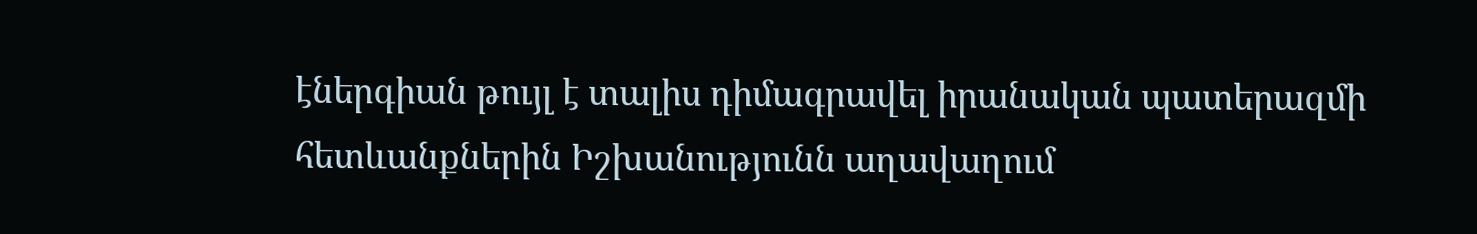էներգիան թույլ է տալիս դիմագրավել իրանական պատերազմի հետևանքներին Իշխանությունն աղավաղում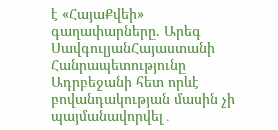է «ՀայաՔվեի» գաղափարները. Արեգ ՍավգուլյանՀայաստանի Հանրապետությունը Ադրբեջանի հետ որևէ բովանդակության մասին չի պայմանավորվել․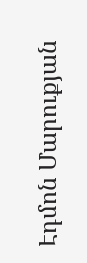Էդմոն Մարուքյան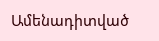Ամենադիտված